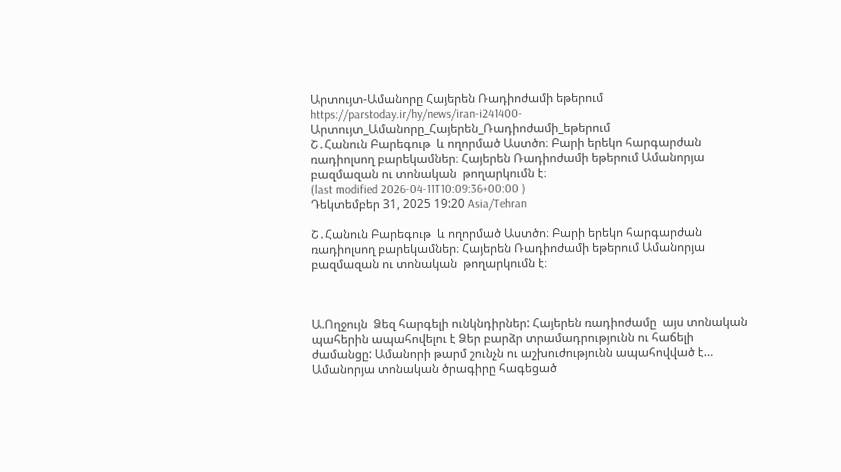Արտույտ-Ամանորը Հայերեն Ռադիոժամի եթերում
https://parstoday.ir/hy/news/iran-i241400-Արտույտ_Ամանորը_Հայերեն_Ռադիոժամի_եթերում
Շ․Հանուն Բարեգութ  և ողորմած Աստծո։ Բարի երեկո հարգարժան ռադիոլսող բարեկամներ։ Հայերեն Ռադիոժամի եթերում Ամանորյա բազմազան ու տոնական  թողարկումն է։
(last modified 2026-04-11T10:09:36+00:00 )
Դեկտեմբեր 31, 2025 19:20 Asia/Tehran

Շ․Հանուն Բարեգութ  և ողորմած Աստծո։ Բարի երեկո հարգարժան ռադիոլսող բարեկամներ։ Հայերեն Ռադիոժամի եթերում Ամանորյա բազմազան ու տոնական  թողարկումն է։



Ա.Ողջույն  Ձեզ հարգելի ունկնդիրներ: Հայերեն ռադիոժամը  այս տոնական պահերին ապահովելու է Ձեր բարձր տրամադրությունն ու հաճելի ժամանցը: Ամանորի թարմ շունչն ու աշխուժությունն ապահովված է… Ամանորյա տոնական ծրագիրը հագեցած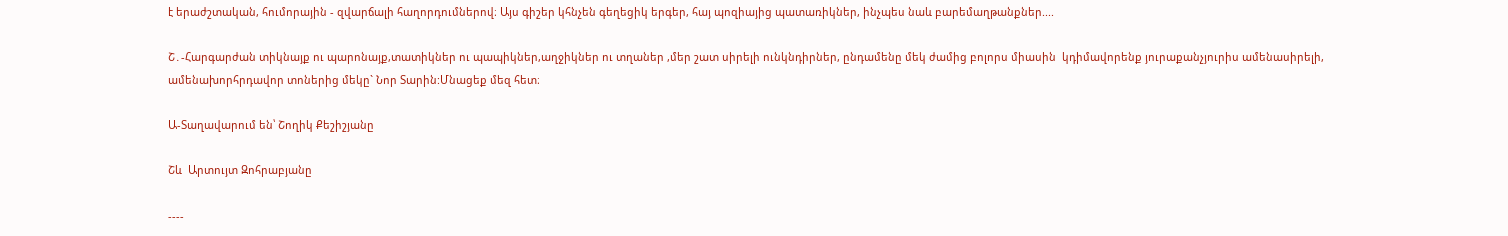է երաժշտական, հումորային - զվարճալի հաղորդումներով։ Այս գիշեր կհնչեն գեղեցիկ երգեր, հայ պոզիայից պատառիկներ, ինչպես նաև բարեմաղթանքներ....

Շ․-Հարգարժան տիկնայք ու պարոնայք,տատիկներ ու պապիկներ,աղջիկներ ու տղաներ ,մեր շատ սիրելի ունկնդիրներ, ընդամենը մեկ ժամից բոլորս միասին  կդիմավորենք յուրաքանչյուրիս ամենասիրելի, ամենախորհրդավոր տոներից մեկը` Նոր Տարին:Մնացեք մեզ հետ։

Ա-Տաղավարում են՝ Շողիկ Քեշիշյանը

Շև  Արտույտ Զոհրաբյանը

----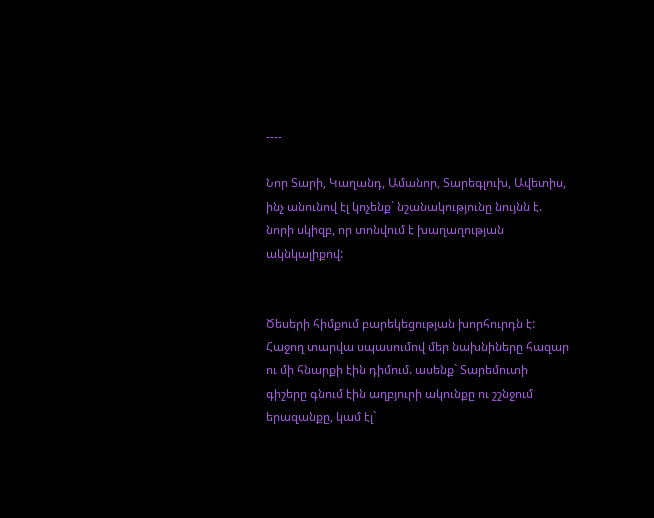----

Նոր Տարի, Կաղանդ, Ամանոր, Տարեգլուխ, Ավետիս, ինչ անունով էլ կոչենք` նշանակությունը նույնն է. նորի սկիզբ, որ տոնվում է խաղաղության ակնկալիքով:


Ծեսերի հիմքում բարեկեցության խորհուրդն է: Հաջող տարվա սպասումով մեր նախնիները հազար ու մի հնարքի էին դիմում. ասենք` Տարեմուտի գիշերը գնում էին աղբյուրի ակունքը ու շշնջում երազանքը, կամ էլ`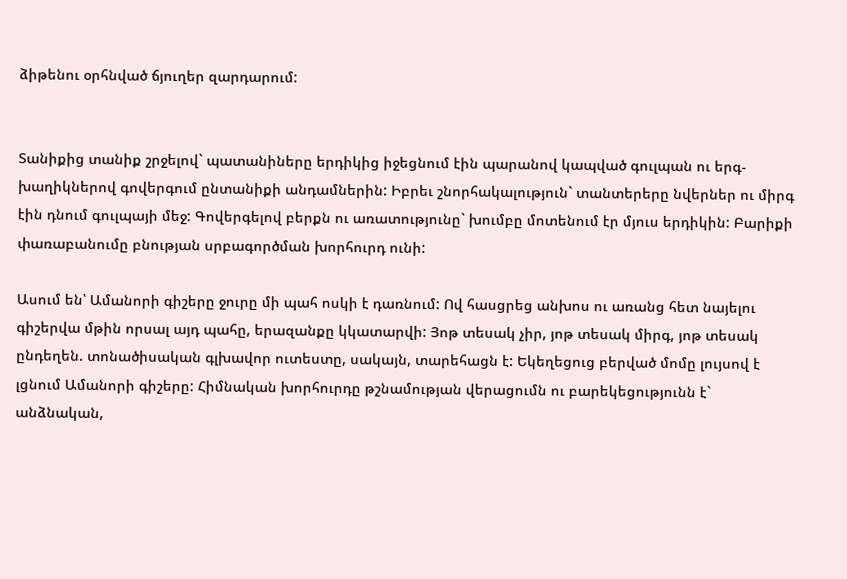ձիթենու օրհնված ճյուղեր զարդարում:


Տանիքից տանիք շրջելով` պատանիները երդիկից իջեցնում էին պարանով կապված գուլպան ու երգ-խաղիկներով գովերգում ընտանիքի անդամներին: Իբրեւ շնորհակալություն` տանտերերը նվերներ ու միրգ էին դնում գուլպայի մեջ: Գովերգելով բերքն ու առատությունը` խումբը մոտենում էր մյուս երդիկին: Բարիքի փառաբանումը բնության սրբագործման խորհուրդ ունի:

Ասում են՝ Ամանորի գիշերը ջուրը մի պահ ոսկի է դառնում: Ով հասցրեց անխոս ու առանց հետ նայելու գիշերվա մթին որսալ այդ պահը, երազանքը կկատարվի: Յոթ տեսակ չիր, յոթ տեսակ միրգ, յոթ տեսակ ընդեղեն. տոնածիսական գլխավոր ուտեստը, սակայն, տարեհացն է: Եկեղեցուց բերված մոմը լույսով է լցնում Ամանորի գիշերը: Հիմնական խորհուրդը թշնամության վերացումն ու բարեկեցությունն է` անձնական,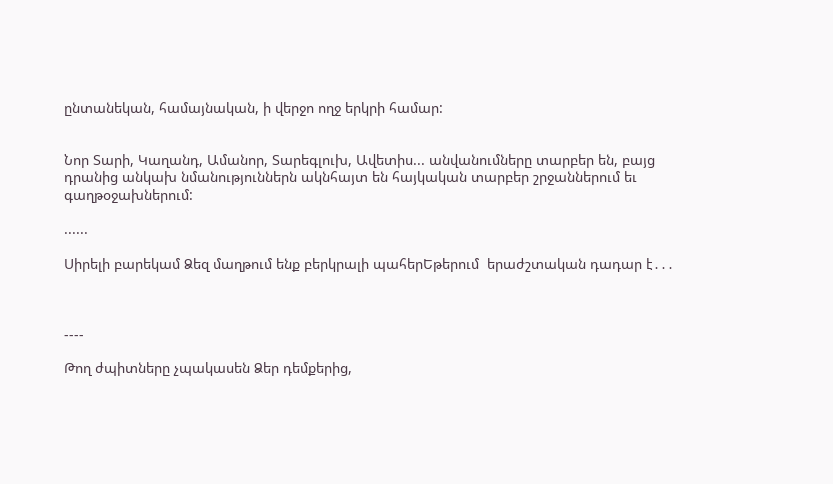ընտանեկան, համայնական, ի վերջո ողջ երկրի համար:


Նոր Տարի, Կաղանդ, Ամանոր, Տարեգլուխ, Ավետիս... անվանումները տարբեր են, բայց դրանից անկախ նմանություններն ակնհայտ են հայկական տարբեր շրջաններում եւ գաղթօջախներում:

......

Սիրելի բարեկամ Ձեզ մաղթում ենք բերկրալի պահերԵթերում  երաժշտական դադար է․․․



----

Թող ժպիտները չպակասեն Ձեր դեմքերից,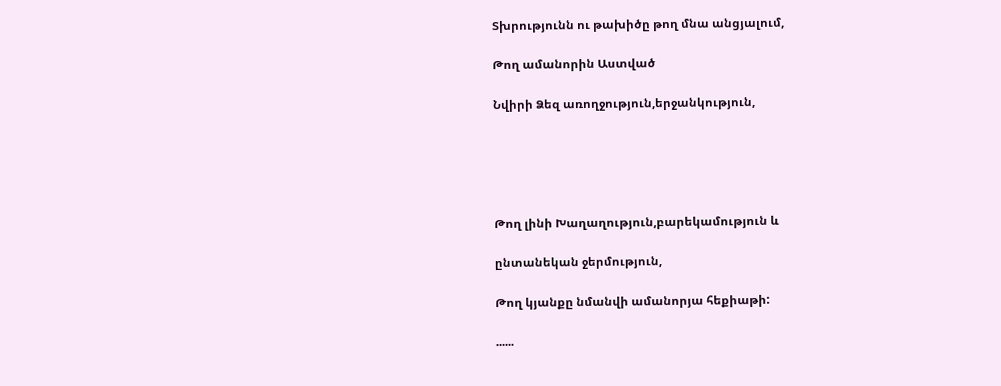Տխրությունն ու թախիծը թող մնա անցյալում,

Թող ամանորին Աստված

Նվիրի Ձեզ առողջություն,երջանկություն,





Թող լինի Խաղաղություն,բարեկամություն և

ընտանեկան ջերմություն,

Թող կյանքը նմանվի ամանորյա հեքիաթի:

......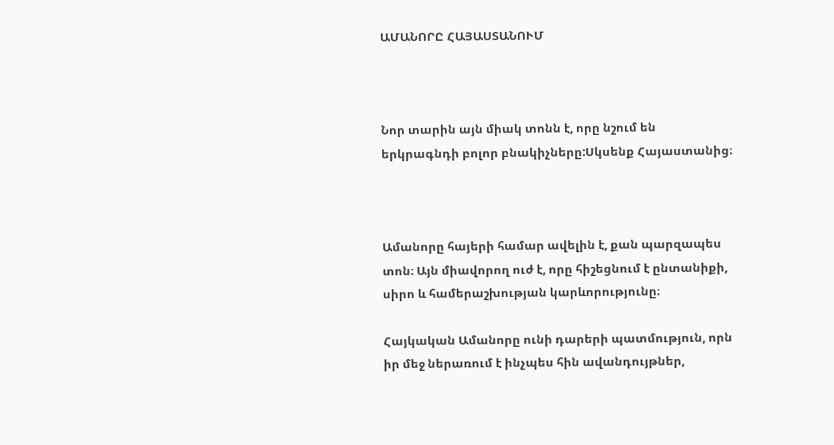ԱՄԱՆՈՐԸ ՀԱՅԱՍՏԱՆՈՒՄ



Նոր տարին այն միակ տոնն է, որը նշում են երկրագնդի բոլոր բնակիչները:Սկսենք Հայաստանից։



Ամանորը հայերի համար ավելին է, քան պարզապես տոն։ Այն միավորող ուժ է, որը հիշեցնում է ընտանիքի, սիրո և համերաշխության կարևորությունը։

Հայկական Ամանորը ունի դարերի պատմություն, որն իր մեջ ներառում է ինչպես հին ավանդույթներ,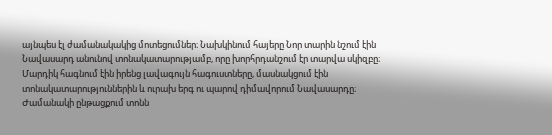այնպես էլ ժամանակակից մոտեցումներ։ Նախկինում հայերը Նոր տարին նշում էին Նավասարդ անունով տոնակատարությամբ, որը խորհրդանշում էր տարվա սկիզբը։ Մարդիկ հագնում էին իրենց լավագույն հագուստները, մասնակցում էին տոնակատարություններին և ուրախ երգ ու պարով դիմավորում Նավասարդը։ Ժամանակի ընթացքում տոնն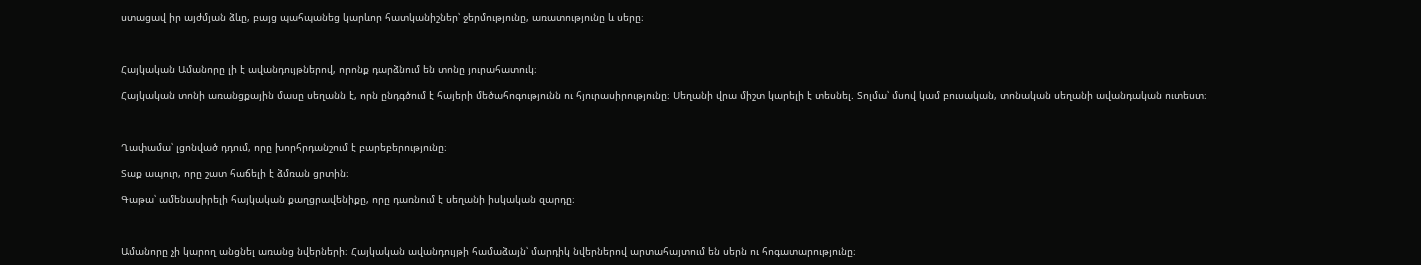ստացավ իր այժմյան ձևը, բայց պահպանեց կարևոր հատկանիշներ՝ ջերմությունը, առատությունը և սերը։



Հայկական Ամանորը լի է ավանդույթներով, որոնք դարձնում են տոնը յուրահատուկ։

Հայկական տոնի առանցքային մասը սեղանն է, որն ընդգծում է հայերի մեծահոգությունն ու հյուրասիրությունը։ Սեղանի վրա միշտ կարելի է տեսնել. Տոլմա՝ մսով կամ բուսական, տոնական սեղանի ավանդական ուտեստ։



Ղափամա՝ լցոնված դդում, որը խորհրդանշում է բարեբերությունը։

Տաք ապուր, որը շատ հաճելի է ձմռան ցրտին։

Գաթա՝ ամենասիրելի հայկական քաղցրավենիքը, որը դառնում է սեղանի իսկական զարդը։



Ամանորը չի կարող անցնել առանց նվերների։ Հայկական ավանդույթի համաձայն՝ մարդիկ նվերներով արտահայտում են սերն ու հոգատարությունը։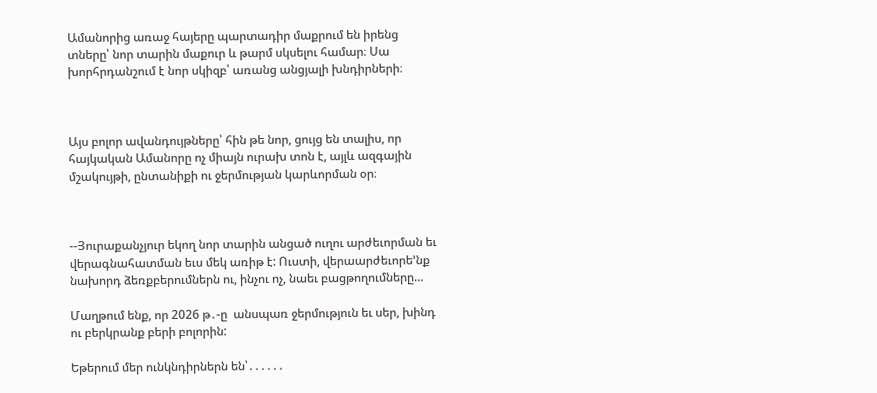Ամանորից առաջ հայերը պարտադիր մաքրում են իրենց տները՝ նոր տարին մաքուր և թարմ սկսելու համար։ Սա խորհրդանշում է նոր սկիզբ՝ առանց անցյալի խնդիրների։



Այս բոլոր ավանդույթները՝ հին թե նոր, ցույց են տալիս, որ հայկական Ամանորը ոչ միայն ուրախ տոն է, այլև ազգային մշակույթի, ընտանիքի ու ջերմության կարևորման օր։



--Յուրաքանչյուր եկող նոր տարին անցած ուղու արժեւորման եւ վերագնահատման եւս մեկ առիթ է: Ուստի, վերաարժեւորե’նք նախորդ ձեռքբերումներն ու, ինչու ոչ, նաեւ բացթողումները…

Մաղթում ենք, որ 2026 թ․-ը  անսպառ ջերմություն եւ սեր, խինդ ու բերկրանք բերի բոլորին:

Եթերում մեր ունկնդիրներն են՝․․․․․․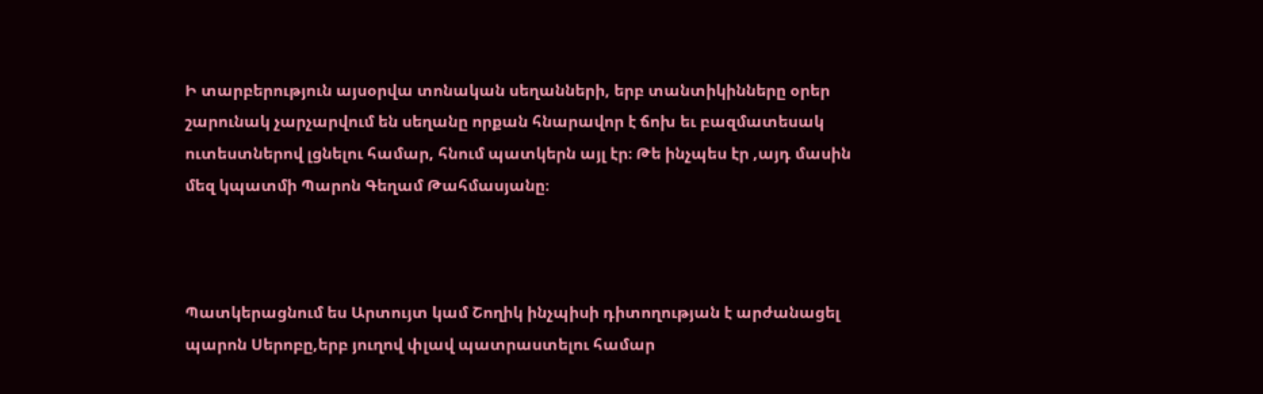Ի տարբերություն այսօրվա տոնական սեղանների, երբ տանտիկինները օրեր շարունակ չարչարվում են սեղանը որքան հնարավոր է ճոխ եւ բազմատեսակ ուտեստներով լցնելու համար, հնում պատկերն այլ էր։ Թե ինչպես էր ,այդ մասին մեզ կպատմի Պարոն Գեղամ Թահմասյանը։



Պատկերացնում ես Արտույտ կամ Շողիկ ինչպիսի դիտողության է արժանացել պարոն Սերոբը,երբ յուղով փլավ պատրաստելու համար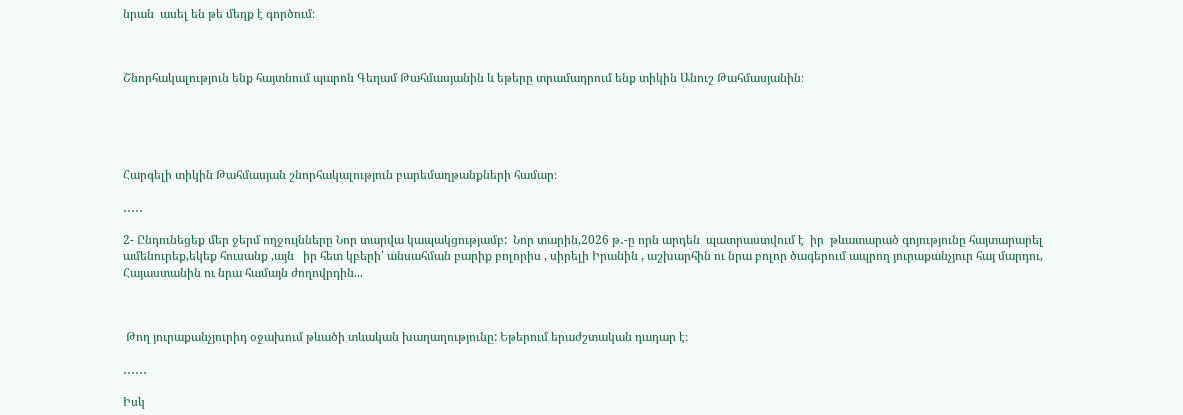նրան  ասել են թե մեղք է գործում։



Շնորհակալություն ենք հայտնում պարոն Գեղամ Թահմասյանին և եթերը տրամադրում ենք տիկին Անուշ Թահմասյանին։





Հարգելի տիկին Թահմասյան շնորհակալություն բարեմաղթանքների համար։

․․․․․

2- Ընդունեցեք մեր ջերմ ողջույնները Նոր տարվա կապակցությամբ:  Նոր տարին,2026 թ․-ը որն արդեն  պատրաստվում է  իր  թևատարած գոյությունը հայտարարել ամենուրեք,եկեք հուսանք ,այն   իր հետ կբերի՝ անսահման բարիք բոլորիս , սիրելի Իրանին , աշխարհին ու նրա բոլոր ծագերում ապրող յուրաքանչյուր հայ մարդու, Հայաստանին ու նրա համայն ժողովրդին...



 Թող յուրաքանչյուրիդ օջախում թևածի տևական խաղաղությունը: Եթերում երաժշտական դադար է։

․․․․․․

Իսկ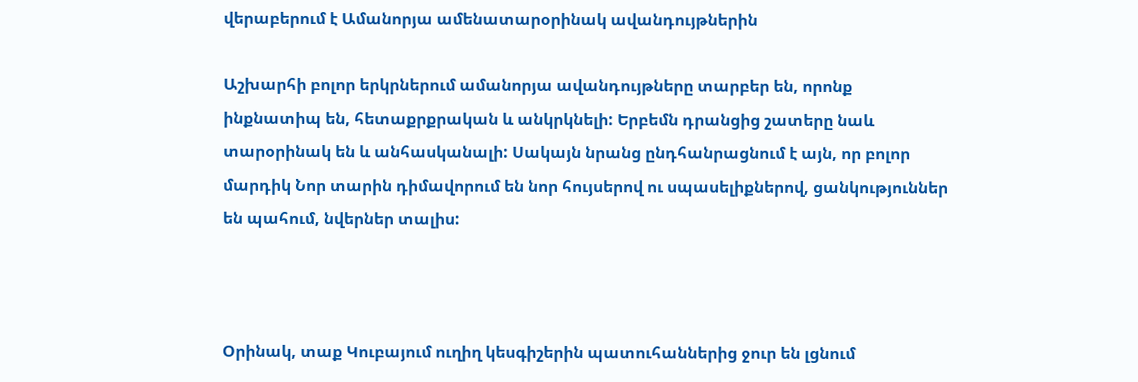վերաբերում է Ամանորյա ամենատարօրինակ ավանդույթներին

Աշխարհի բոլոր երկրներում ամանորյա ավանդույթները տարբեր են, որոնք ինքնատիպ են, հետաքրքրական և անկրկնելի: Երբեմն դրանցից շատերը նաև տարօրինակ են և անհասկանալի: Սակայն նրանց ընդհանրացնում է այն, որ բոլոր մարդիկ Նոր տարին դիմավորում են նոր հույսերով ու սպասելիքներով, ցանկություններ են պահում, նվերներ տալիս:



Օրինակ, տաք Կուբայում ուղիղ կեսգիշերին պատուհաններից ջուր են լցնում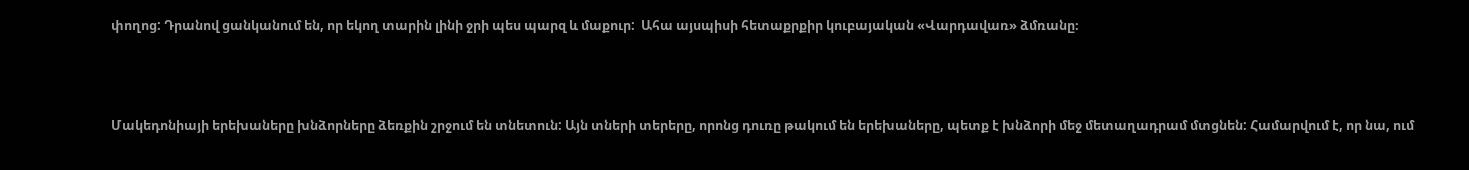փողոց: Դրանով ցանկանում են, որ եկող տարին լինի ջրի պես պարզ և մաքուր:  Ահա այսպիսի հետաքրքիր կուբայական «Վարդավառ» ձմռանը։



Մակեդոնիայի երեխաները խնձորները ձեռքին շրջում են տնետուն: Այն տների տերերը, որոնց դուռը թակում են երեխաները, պետք է խնձորի մեջ մետաղադրամ մտցնեն: Համարվում է, որ նա, ում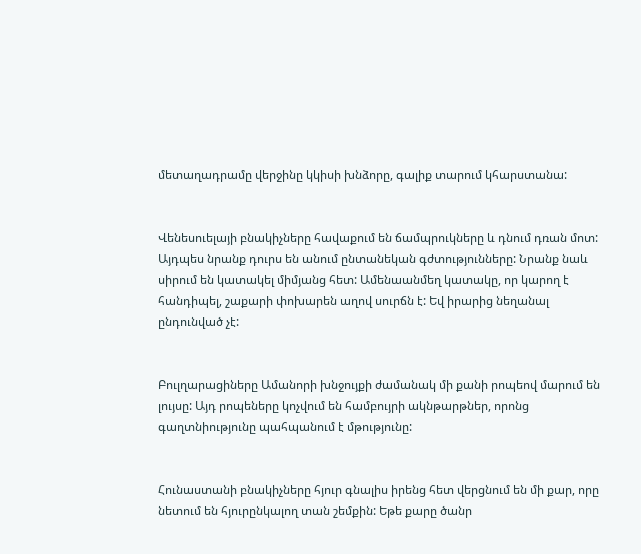մետաղադրամը վերջինը կկիսի խնձորը, գալիք տարում կհարստանա:


Վենեսուելայի բնակիչները հավաքում են ճամպրուկները և դնում դռան մոտ: Այդպես նրանք դուրս են անում ընտանեկան գժտությունները: Նրանք նաև սիրում են կատակել միմյանց հետ: Ամենաանմեղ կատակը, որ կարող է հանդիպել, շաքարի փոխարեն աղով սուրճն է: Եվ իրարից նեղանալ ընդունված չէ:


Բուլղարացիները Ամանորի խնջույքի ժամանակ մի քանի րոպեով մարում են լույսը: Այդ րոպեները կոչվում են համբույրի ակնթարթներ, որոնց գաղտնիությունը պահպանում է մթությունը:


Հունաստանի բնակիչները հյուր գնալիս իրենց հետ վերցնում են մի քար, որը նետում են հյուրընկալող տան շեմքին: Եթե քարը ծանր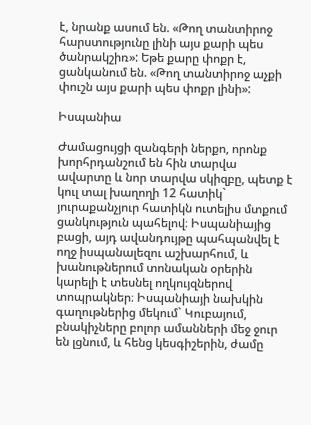է, նրանք ասում են. «Թող տանտիրոջ հարստությունը լինի այս քարի պես ծանրակշիռ»: Եթե քարը փոքր է, ցանկանում են. «Թող տանտիրոջ աչքի փուշն այս քարի պես փոքր լինի»:

Իսպանիա

Ժամացույցի զանգերի ներքո, որոնք խորհրդանշում են հին տարվա ավարտը և նոր տարվա սկիզբը, պետք է կուլ տալ խաղողի 12 հատիկ` յուրաքանչյուր հատիկն ուտելիս մտքում ցանկություն պահելով։ Իսպանիայից բացի, այդ ավանդույթը պահպանվել է ողջ իսպանալեզու աշխարհում, և խանութներում տոնական օրերին կարելի է տեսնել ողկույզներով տոպրակներ։ Իսպանիայի նախկին գաղութներից մեկում` Կուբայում, բնակիչները բոլոր ամանների մեջ ջուր են լցնում, և հենց կեսգիշերին, ժամը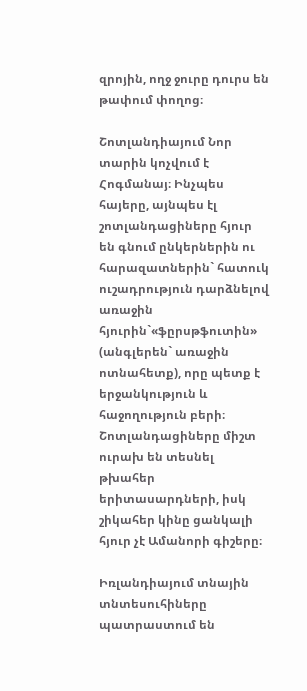զրոյին, ողջ ջուրը դուրս են թափում փողոց։

Շոտլանդիայում Նոր տարին կոչվում է Հոգմանայ։ Ինչպես հայերը, այնպես էլ շոտլանդացիները հյուր են գնում ընկերներին ու հարազատներին` հատուկ ուշադրություն դարձնելով առաջին հյուրին`«ֆըրսթֆուտին» (անգլերեն` առաջին ոտնահետք), որը պետք է երջանկություն և հաջողություն բերի։ Շոտլանդացիները միշտ ուրախ են տեսնել թխահեր երիտասարդների, իսկ շիկահեր կինը ցանկալի հյուր չէ Ամանորի գիշերը։

Իռլանդիայում տնային տնտեսուհիները պատրաստում են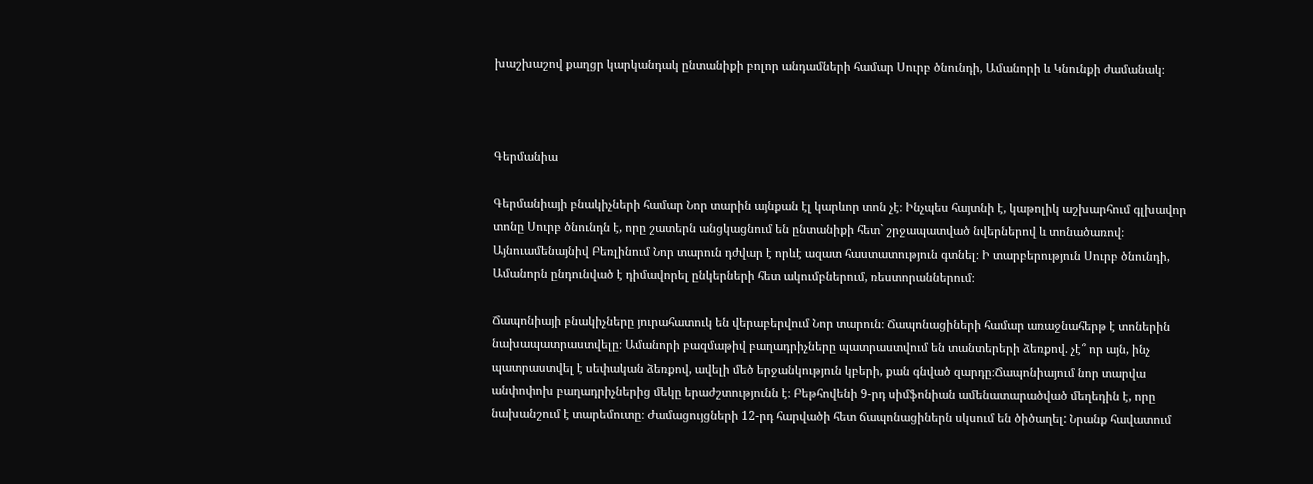խաշխաշով քաղցր կարկանդակ ընտանիքի բոլոր անդամների համար Սուրբ ծնունդի, Ամանորի և Կնունքի ժամանակ։



Գերմանիա

Գերմանիայի բնակիչների համար Նոր տարին այնքան էլ կարևոր տոն չէ։ Ինչպես հայտնի է, կաթոլիկ աշխարհում գլխավոր տոնը Սուրբ ծնունդն է, որը շատերն անցկացնում են ընտանիքի հետ` շրջապատված նվերներով և տոնածառով։ Այնուամենայնիվ Բեռլինում Նոր տարուն դժվար է որևէ ազատ հաստատություն գտնել։ Ի տարբերություն Սուրբ ծնունդի, Ամանորն ընդունված է դիմավորել ընկերների հետ ակումբներում, ռեստորաններում։

Ճապոնիայի բնակիչները յուրահատուկ են վերաբերվում Նոր տարուն։ Ճապոնացիների համար առաջնահերթ է տոներին նախապատրաստվելը։ Ամանորի բազմաթիվ բաղադրիչները պատրաստվում են տանտերերի ձեռքով. չէ՞ որ այն, ինչ պատրաստվել է սեփական ձեռքով, ավելի մեծ երջանկություն կբերի, քան գնված զարդը։Ճապոնիայում նոր տարվա անփոփոխ բաղադրիչներից մեկը երաժշտությունն է։ Բեթհովենի 9-րդ սիմֆոնիան ամենատարածված մեղեդին է, որը նախանշում է տարեմուտը։ Ժամացույցների 12-րդ հարվածի հետ ճապոնացիներն սկսում են ծիծաղել: Նրանք հավատում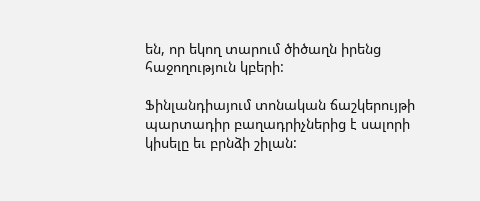են, որ եկող տարում ծիծաղն իրենց հաջողություն կբերի:

Ֆինլանդիայում տոնական ճաշկերույթի պարտադիր բաղադրիչներից է սալորի կիսելը եւ բրնձի շիլան: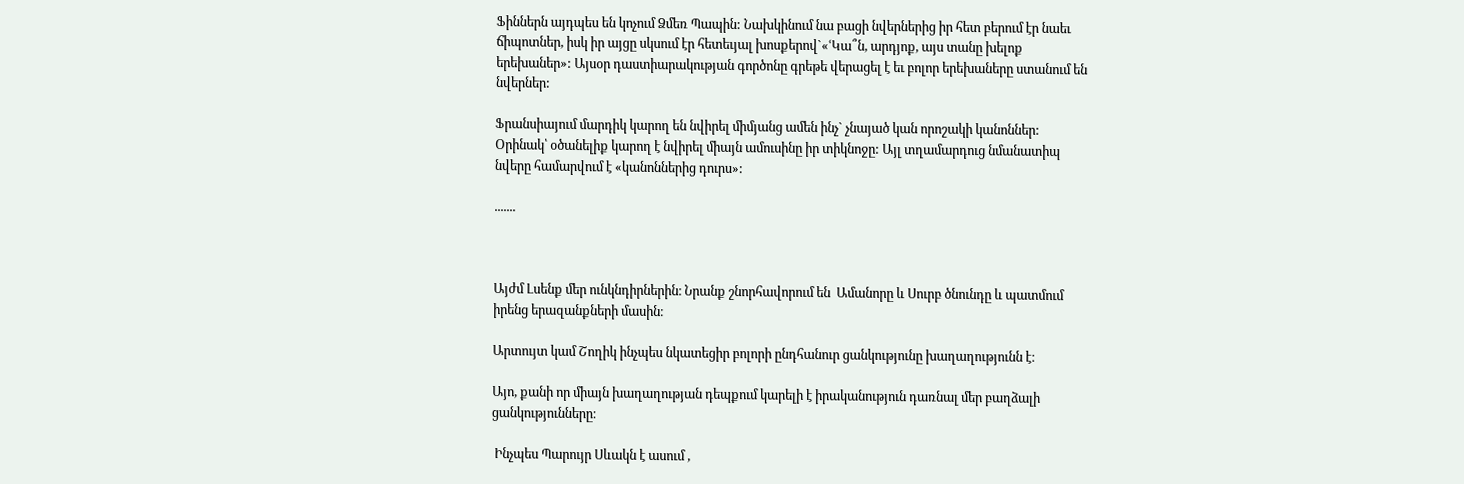Ֆիններն այդպես են կոչում Ձմեռ Պապին: Նախկինում նա բացի նվերներից իր հետ բերում էր նաեւ ճիպոտներ, իսկ իր այցը սկսում էր հետեւյալ խոսքերով`«ՙԿա՞ն, արդյոք, այս տանը խելոք երեխաներ»: Այսօր դաստիարակության գործոնը գրեթե վերացել է եւ բոլոր երեխաները ստանում են նվերներ:

Ֆրանսիայում մարդիկ կարող են նվիրել միմյանց ամեն ինչ` չնայած կան որոշակի կանոններ: Օրինակ՝ օծանելիք կարող է նվիրել միայն ամուսինը իր տիկնոջը: Այլ տղամարդուց նմանատիպ նվերը համարվում է «կանոններից դուրս»:

.......



Այժմ Լսենք մեր ունկնդիրներին։ Նրանք շնորհավորում են  Ամանորը և Սուրբ ծնունդը և պատմում իրենց երազանքների մասին։

Արտույտ կամ Շողիկ ինչպես նկատեցիր բոլորի ընդհանուր ցանկությունը խաղաղությունն է։

Այո, քանի որ միայն խաղաղության դեպքում կարելի է իրականություն դառնալ մեր բաղձալի ցանկությունները։

 Ինչպես Պարույր Սևակն է ասում ,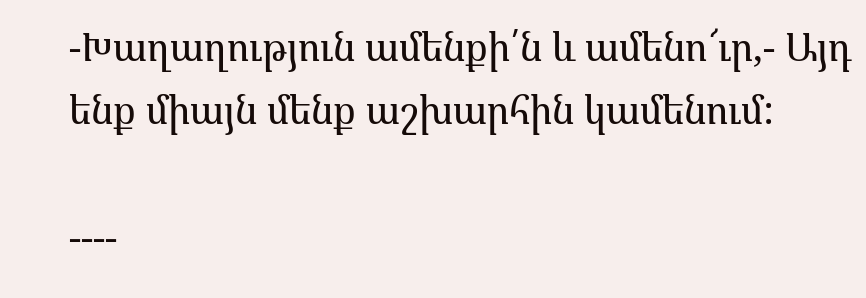-Խաղաղություն ամենքի՛ն և ամենո՜ւր,- Այդ ենք միայն մենք աշխարհին կամենում:

----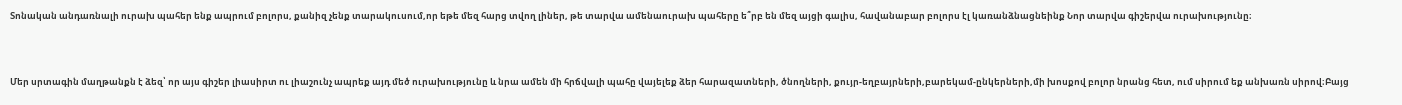Տոնական անդառնալի ուրախ պահեր ենք ապրում բոլորս, քանիզ չենք տարակուսում,որ եթե մեզ հարց տվող լիներ, թե տարվա ամենաուրախ պահերը ե՞րբ են մեզ այցի գալիս, հավանաբար բոլորս էլ կառանձնացնեինք Նոր տարվա գիշերվա ուրախությունը։



Մեր սրտագին մաղթանքն է ձեզ՝ որ այս գիշեր լիասիրտ ու լիաշունչ ապրեք այդ մեծ ուրախությունը և նրա ամեն մի հրճվալի պահը վայելեք ձեր հարազատների, ծնողների, քույր-եղբայրների,բարեկամ-ընկերների,մի խոսքով բոլոր նրանց հետ, ում սիրում եք անխառն սիրով։Բայց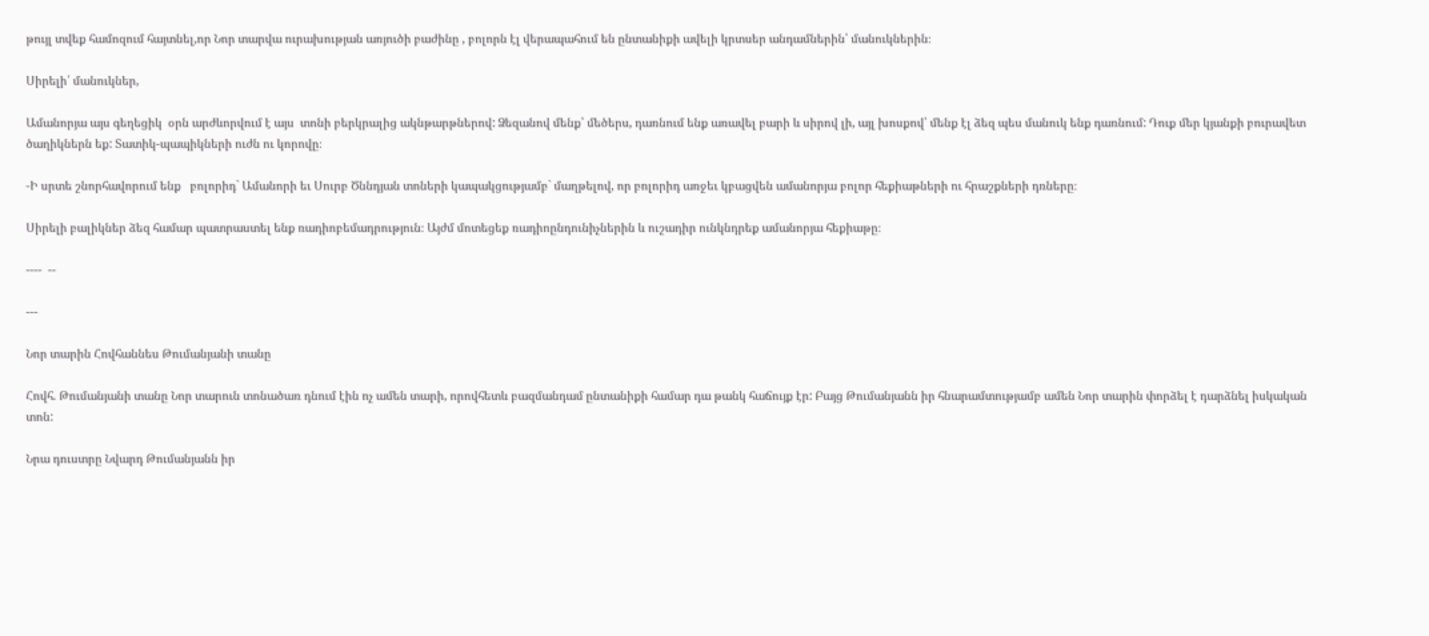թույլ տվեք համոզում հայտնել,որ Նոր տարվա ուրախության առյուծի բաժինը , բոլորն էլ վերապահում են ընտանիքի ավելի կրտսեր անդամներին՝ մանուկներին։

Սիրելի՛ մանուկներ,

Ամանորյա այս գեղեցիկ  օրն արժևորվում է այս  տոնի բերկրալից ակնթարթներով: Ձեզանով մենք՝ մեծերս, դառնում ենք առավել բարի և սիրով լի, այլ խոսքով՝ մենք էլ ձեզ պես մանուկ ենք դառնում: Դուք մեր կյանքի բուրավետ ծաղիկներն եք: Տատիկ-պապիկների ուժն ու կորովը։

-Ի սրտե շնորհավորում ենք   բոլորիդ` Ամանորի եւ Սուրբ Ծննդյան տոների կապակցությամբ` մաղթելով, որ բոլորիդ առջեւ կբացվեն ամանորյա բոլոր հեքիաթների ու հրաշքների դռները։

Սիրելի բալիկներ ձեզ համար պատրաստել ենք ռադիոբեմադրություն։ Այժմ մոտեցեք ռադիոընդունիչներին և ուշադիր ունկնդրեք ամանորյա հեքիաթը։

----  --

---

Նոր տարին Հովհաննես Թումանյանի տանը

Հովհ. Թումանյանի տանը Նոր տարուն տոնածառ դնում էին ոչ ամեն տարի, որովհետև բազմանդամ ընտանիքի համար դա թանկ հաճույք էր: Բայց Թումանյանն իր հնարամտությամբ ամեն Նոր տարին փորձել է դարձնել իսկական տոն:

Նրա դուստրը Նվարդ Թումանյանն իր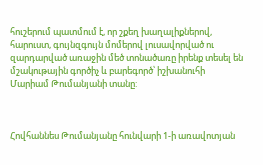հուշերում պատմում է, որ շքեղ խաղալիքներով, հարուստ, գույնզգույն մոմերով լուսավորված ու զարդարված առաջին մեծ տոնածառը իրենք տեսել են մշակութային գործիչ և բարեգործ՝ իշխանուհի Մարիամ Թումանյանի տանը:



Հովհաննես Թումանյանը հունվարի 1-ի առավոտյան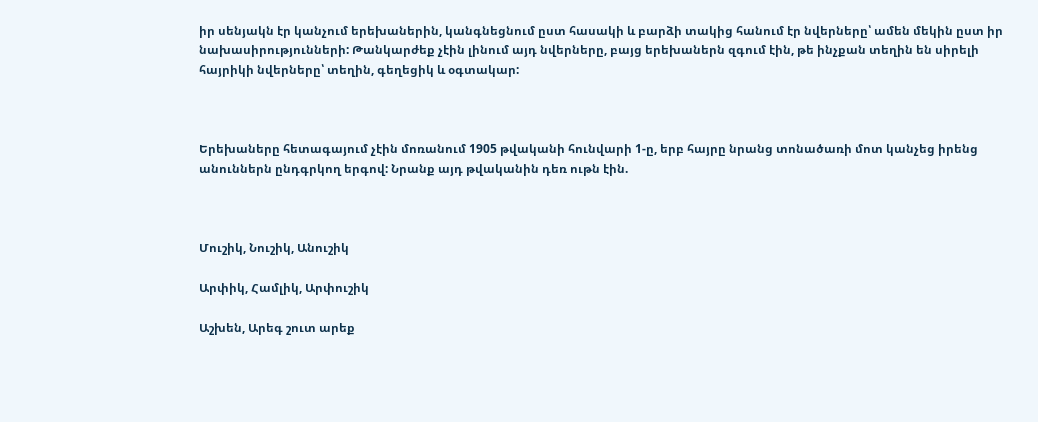իր սենյակն էր կանչում երեխաներին, կանգնեցնում ըստ հասակի և բարձի տակից հանում էր նվերները՝ ամեն մեկին ըստ իր նախասիրությունների: Թանկարժեք չէին լինում այդ նվերները, բայց երեխաներն զգում էին, թե ինչքան տեղին են սիրելի հայրիկի նվերները՝ տեղին, գեղեցիկ և օգտակար:



Երեխաները հետագայում չէին մոռանում 1905 թվականի հունվարի 1-ը, երբ հայրը նրանց տոնածառի մոտ կանչեց իրենց անուններն ընդգրկող երգով: Նրանք այդ թվականին դեռ ութն էին.



Մուշիկ, Նուշիկ, Անուշիկ

Արփիկ, Համլիկ, Արփուշիկ

Աշխեն, Արեգ շուտ արեք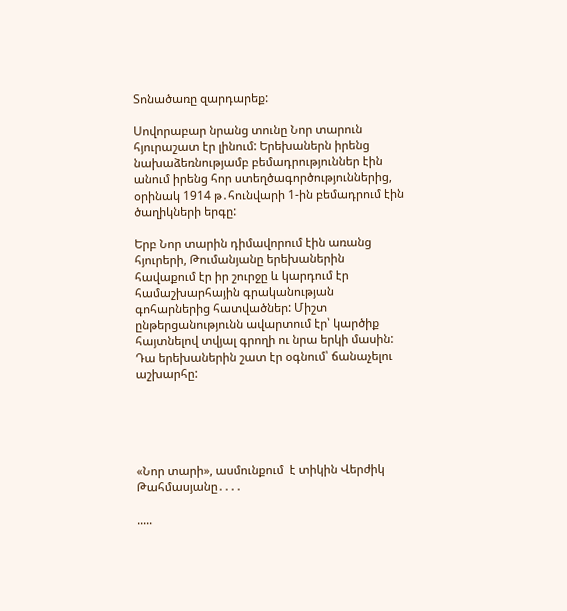Տոնածառը զարդարեք:

Սովորաբար նրանց տունը Նոր տարուն հյուրաշատ էր լինում: Երեխաներն իրենց նախաձեռնությամբ բեմադրություններ էին անում իրենց հոր ստեղծագործություններից, օրինակ 1914 թ․հունվարի 1-ին բեմադրում էին ծաղիկների երգը:

Երբ Նոր տարին դիմավորում էին առանց հյուրերի, Թումանյանը երեխաներին հավաքում էր իր շուրջը և կարդում էր համաշխարհային գրականության գոհարներից հատվածներ: Միշտ ընթերցանությունն ավարտում էր՝ կարծիք հայտնելով տվյալ գրողի ու նրա երկի մասին: Դա երեխաներին շատ էր օգնում՝ ճանաչելու աշխարհը:





«Նոր տարի», ասմունքում  է տիկին Վերժիկ Թահմասյանը․․․․

.....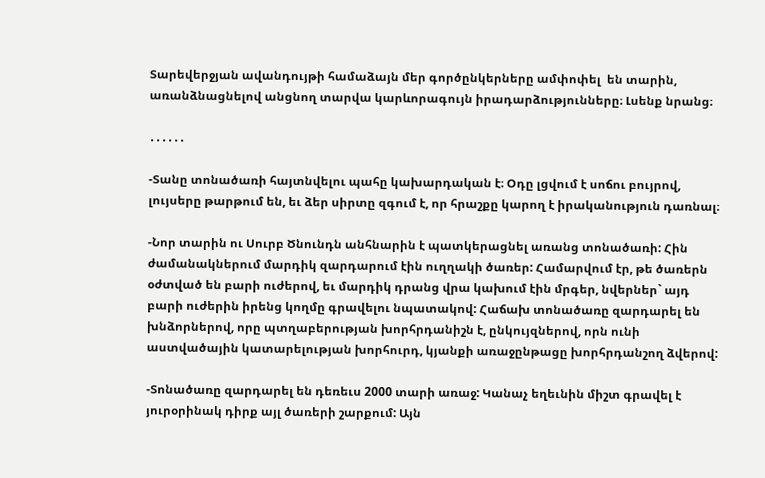Տարեվերջյան ավանդույթի համաձայն մեր գործընկերները ամփոփել  են տարին, առանձնացնելով անցնող տարվա կարևորագույն իրադարձությունները։ Լսենք նրանց։

․․․․․․

-Տանը տոնածառի հայտնվելու պահը կախարդական է։ Օդը լցվում է սոճու բույրով, լույսերը թարթում են, եւ ձեր սիրտը զգում է, որ հրաշքը կարող է իրականություն դառնալ։

-Նոր տարին ու Սուրբ Ծնունդն անհնարին է պատկերացնել առանց տոնածառի: Հին ժամանակներում մարդիկ զարդարում էին ուղղակի ծառեր: Համարվում էր, թե ծառերն օժտված են բարի ուժերով, եւ մարդիկ դրանց վրա կախում էին մրգեր, նվերներ` այդ բարի ուժերին իրենց կողմը գրավելու նպատակով: Հաճախ տոնածառը զարդարել են խնձորներով, որը պտղաբերության խորհրդանիշն է, ընկույզներով, որն ունի աստվածային կատարելության խորհուրդ, կյանքի առաջընթացը խորհրդանշող ձվերով:

-Տոնածառը զարդարել են դեռեւս 2000 տարի առաջ: Կանաչ եղեւնին միշտ գրավել է յուրօրինակ դիրք այլ ծառերի շարքում: Այն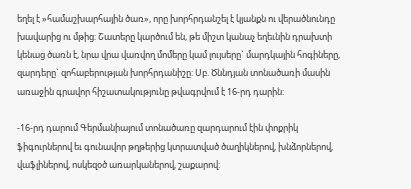եղել է »համաշխարհային ծառ», որը խորհրդանշել է կյանքն ու վերածնունդը խավարից ու մթից: Շատերը կարծում են, թե միշտ կանաչ եղեւնին դրախտի կենաց ծառն է, նրա վրա վառվող մոմերը կամ լույսերը` մարդկային հոգիները, զարդերը` զոհաբերության խորհրդանիշը: Սբ. Ծննդյան տոնածառի մասին առաջին գրավոր հիշատակությունը թվագրվում է 16-րդ դարին:

-16-րդ դարում Գերմանիայում տոնածառը զարդարում էին փոքրիկ ֆիգուրներով եւ գունավոր թղթերից կտրատված ծաղիկներով, խնձորներով, վաֆլիներով, ոսկեզօծ առարկաներով, շաքարով: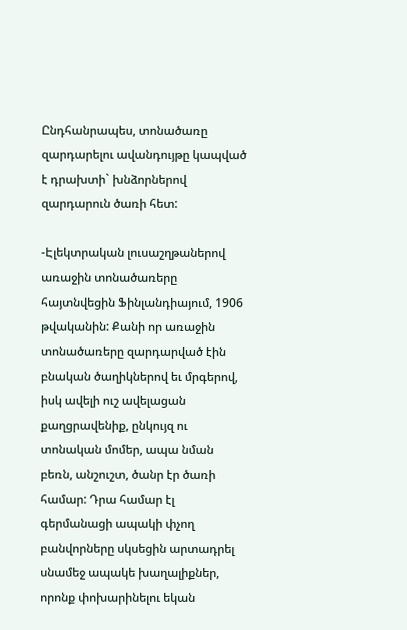Ընդհանրապես, տոնածառը զարդարելու ավանդույթը կապված է դրախտի` խնձորներով զարդարուն ծառի հետ:

-Էլեկտրական լուսաշղթաներով առաջին տոնածառերը հայտնվեցին Ֆինլանդիայում, 1906 թվականին: Քանի որ առաջին տոնածառերը զարդարված էին բնական ծաղիկներով եւ մրգերով, իսկ ավելի ուշ ավելացան քաղցրավենիք, ընկույզ ու տոնական մոմեր, ապա նման բեռն, անշուշտ, ծանր էր ծառի համար: Դրա համար էլ գերմանացի ապակի փչող բանվորները սկսեցին արտադրել սնամեջ ապակե խաղալիքներ, որոնք փոխարինելու եկան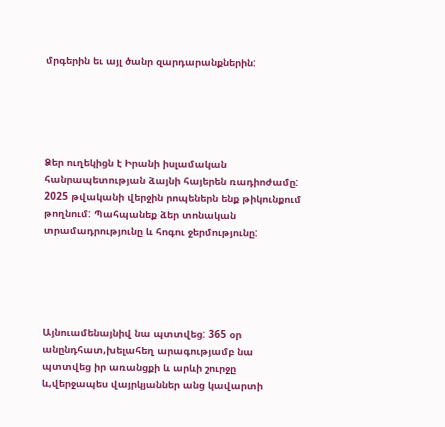մրգերին եւ այլ ծանր զարդարանքներին:





Ձեր ուղեկիցն է Իրանի իսլամական հանրապետության ձայնի հայերեն ռադիոժամը: 2025 թվականի վերջին րոպեներն ենք թիկունքում թողնում: Պահպանեք ձեր տոնական տրամադրությունը և հոգու ջերմությունը:





Այնուամենայնիվ նա պտտվեց: 365 օր անընդհատ,խելահեղ արագությամբ նա պտտվեց իր առանցքի և արևի շուրջը և,վերջապես վայրկյաններ անց կավարտի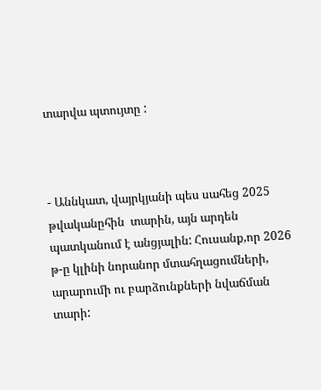տարվա պտույտը :



- Աննկատ, վայրկյանի պես սահեց 2025 թվականըհին  տարին, այն արդեն պատկանում է անցյալին: Հուսանք,որ 2026 թ-ը կլինի նորանոր մտահղացումների, արարումի ու բարձունքների նվաճման տարի: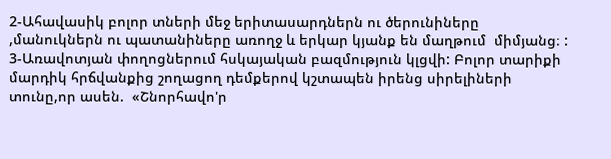2-Ահավասիկ բոլոր տների մեջ երիտասարդներն ու ծերունիները ,մանուկներն ու պատանիները առողջ և երկար կյանք են մաղթում  միմյանց։ :
3-Առավոտյան փողոցներում հսկայական բազմություն կլցվի: Բոլոր տարիքի մարդիկ հրճվանքից շողացող դեմքերով կշտապեն իրենց սիրելիների տունը,որ ասեն.  «Շնորհավո'ր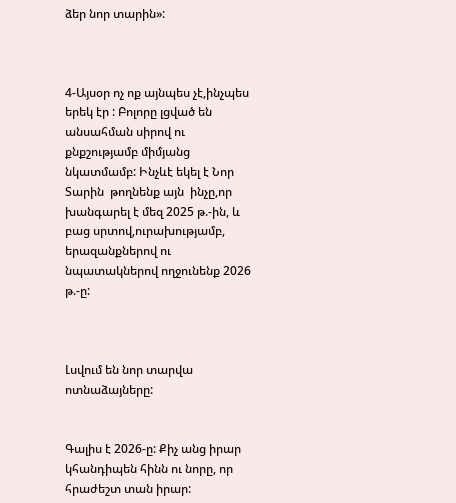ձեր նոր տարին»:



4-Այսօր ոչ ոք այնպես չէ,ինչպես երեկ էր : Բոլորը լցված են անսահման սիրով ու քնքշությամբ միմյանց նկատմամբ: Ինչևէ եկել է Նոր Տարին  թողնենք այն  ինչը,որ   խանգարել է մեզ 2025 թ.-ին, և  բաց սրտով,ուրախությամբ, երազանքներով ու նպատակներով ողջունենք 2026 թ.-ը:



Լսվում են նոր տարվա  ոտնաձայները:


Գալիս է 2026-ը: Քիչ անց իրար կհանդիպեն հինն ու նորը, որ հրաժեշտ տան իրար: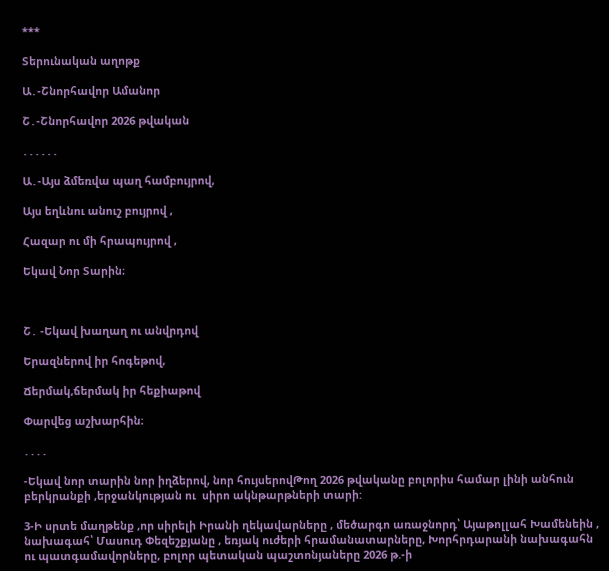***

Տերունական աղոթք

Ա․-Շնորհավոր Ամանոր

Շ․-Շնորհավոր 2026 թվական

․․․․․․

Ա․-Այս ձմեռվա պաղ համբույրով,

Այս եղևնու անուշ բույրով ,

Հազար ու մի հրապույրով ,

Եկավ Նոր Տարին։



Շ․ -Եկավ խաղաղ ու անվրդով

Երազներով իր հոգեթով,

Ճերմակ,ճերմակ իր հեքիաթով

Փարվեց աշխարհին։

․․․․

-Եկավ նոր տարին նոր իղձերով, նոր հույսերովԹող 2026 թվականը բոլորիս համար լինի անհուն բերկրանքի ,երջանկության ու  սիրո ակնթարթների տարի:

3-Ի սրտե մաղթենք ,որ սիրելի Իրանի ղեկավարները , մեծարգո առաջնորդ՝ Այաթոլլահ Խամենեին , նախագահ՝ Մասուդ Փեզեշքյանը , եռյակ ուժերի հրամանատարները, Խորհրդարանի նախագահն ու պատգամավորները, բոլոր պետական պաշտոնյաները 2026 թ.-ի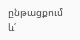ընթացքում  և՛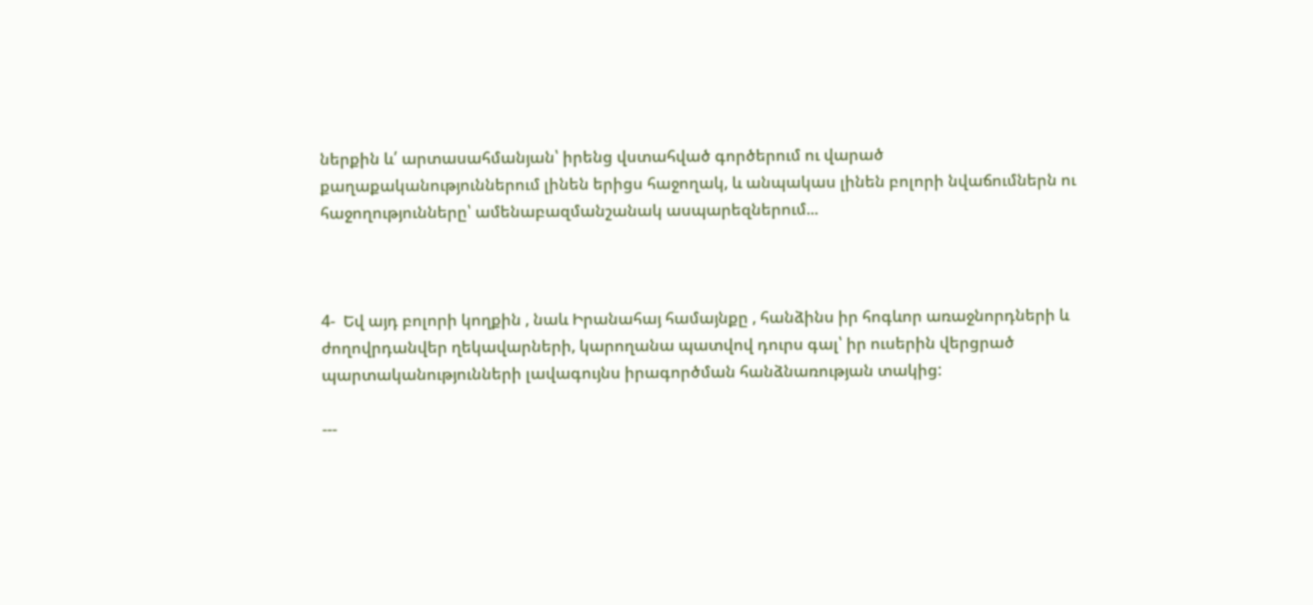ներքին և՛ արտասահմանյան՝ իրենց վստահված գործերում ու վարած քաղաքականություններում լինեն երիցս հաջողակ, և անպակաս լինեն բոլորի նվաճումներն ու հաջողությունները՝ ամենաբազմանշանակ ասպարեզներում...



4-  Եվ այդ բոլորի կողքին , նաև Իրանահայ համայնքը , հանձինս իր հոգևոր առաջնորդների և ժողովրդանվեր ղեկավարների, կարողանա պատվով դուրս գալ՝ իր ուսերին վերցրած պարտականությունների լավագույնս իրագործման հանձնառության տակից:

---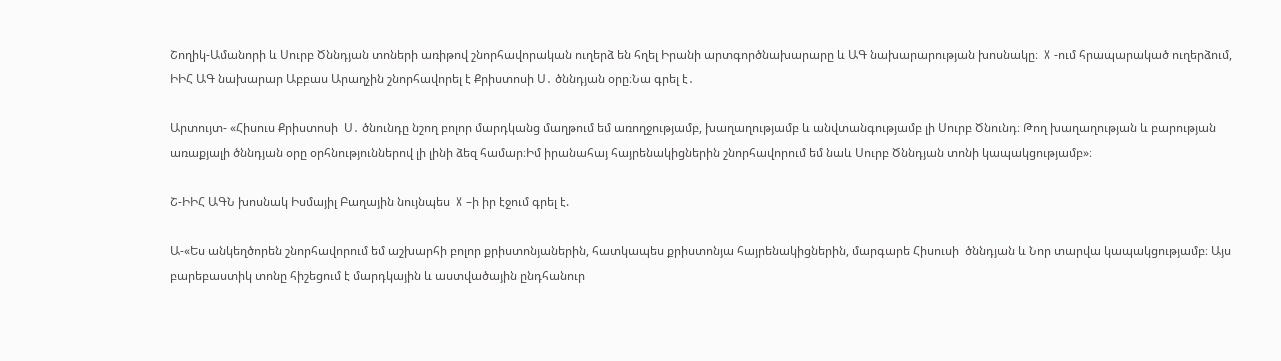Շողիկ-Ամանորի և Սուրբ Ծննդյան տոների առիթով շնորհավորական ուղերձ են հղել Իրանի արտգործնախարարը և ԱԳ նախարարության խոսնակը։  X -ում հրապարակած ուղերձում, ԻԻՀ ԱԳ նախարար Աբբաս Արաղչին շնորհավորել է Քրիստոսի Ս․ ծննդյան օրը։Նա գրել է․

Արտույտ- «Հիսուս Քրիստոսի  Ս․ ծնունդը նշող բոլոր մարդկանց մաղթում եմ առողջությամբ, խաղաղությամբ և անվտանգությամբ լի Սուրբ Ծնունդ։ Թող խաղաղության և բարության առաքյալի ծննդյան օրը օրհնություններով լի լինի ձեզ համար։Իմ իրանահայ հայրենակիցներին շնորհավորում եմ նաև Սուրբ Ծննդյան տոնի կապակցությամբ»։

Շ-ԻԻՀ ԱԳՆ խոսնակ Իսմայիլ Բաղային նույնպես  X –ի իր էջում գրել է.

Ա-«Ես անկեղծորեն շնորհավորում եմ աշխարհի բոլոր քրիստոնյաներին, հատկապես քրիստոնյա հայրենակիցներին, մարգարե Հիսուսի  ծննդյան և Նոր տարվա կապակցությամբ։ Այս բարեբաստիկ տոնը հիշեցում է մարդկային և աստվածային ընդհանուր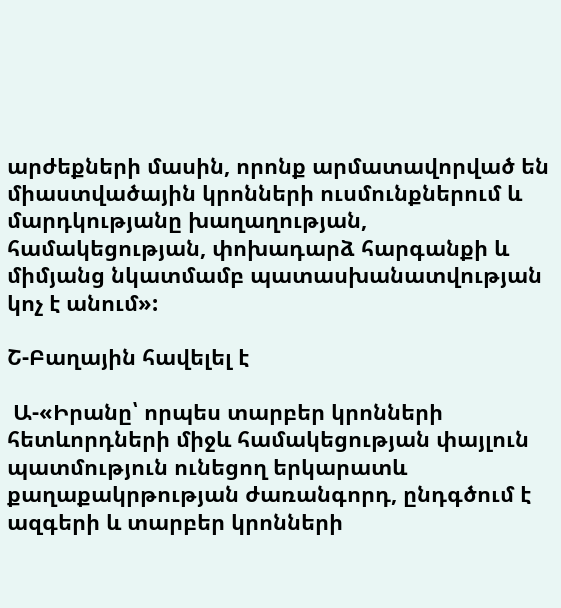արժեքների մասին, որոնք արմատավորված են միաստվածային կրոնների ուսմունքներում և մարդկությանը խաղաղության, համակեցության, փոխադարձ հարգանքի և միմյանց նկատմամբ պատասխանատվության կոչ է անում»:

Շ-Բաղային հավելել է

 Ա-«Իրանը՝ որպես տարբեր կրոնների հետևորդների միջև համակեցության փայլուն պատմություն ունեցող երկարատև քաղաքակրթության ժառանգորդ, ընդգծում է ազգերի և տարբեր կրոնների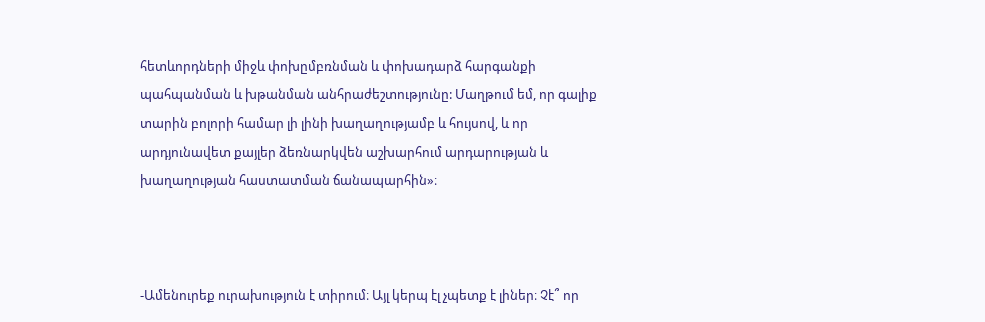հետևորդների միջև փոխըմբռնման և փոխադարձ հարգանքի պահպանման և խթանման անհրաժեշտությունը: Մաղթում եմ, որ գալիք տարին բոլորի համար լի լինի խաղաղությամբ և հույսով, և որ արդյունավետ քայլեր ձեռնարկվեն աշխարհում արդարության և խաղաղության հաստատման ճանապարհին»։



-Ամենուրեք ուրախություն է տիրում։ Այլ կերպ էլ չպետք է լիներ։ Չէ՞ որ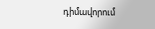դիմավորում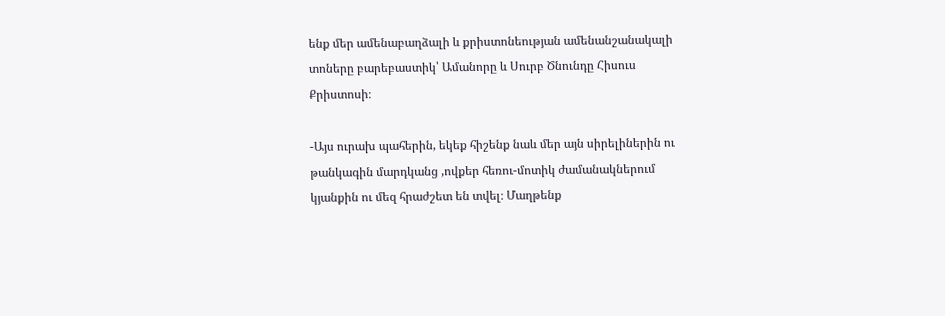ենք մեր ամենաբաղձալի և քրիստոնեության ամենանշանակալի տոները բարեբաստիկ՝ Ամանորը և Սուրբ Ծնունդը Հիսուս Քրիստոսի։

-Այս ուրախ պահերին, եկեք հիշենք նաև մեր այն սիրելիներին ու թանկագին մարդկանց ,ովքեր հեռու-մոտիկ ժամանակներում կյանքին ու մեզ հրաժշետ են տվել։ Մաղթենք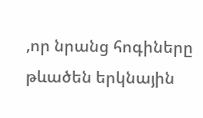,որ նրանց հոգիները   թևածեն երկնային